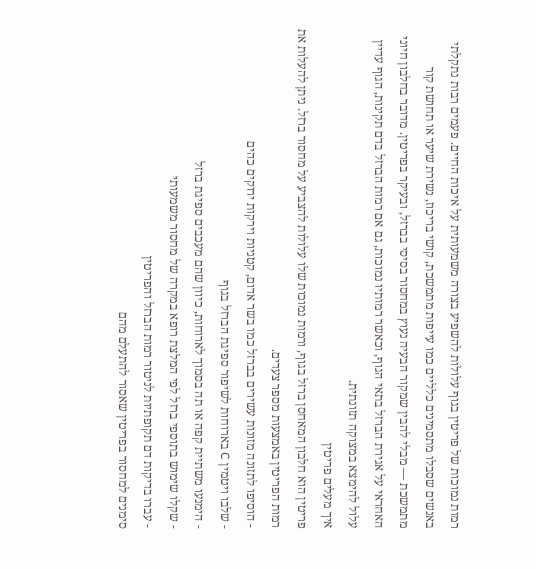רמות נמוכות של פריטין בגוף עלולות להשפיע בצורה משמעותית על איכות החיים. פעמים רבות נתקלתי באנשים שסבלו מתסמינים כלליים כמו עייפות מתמשכת, קושי בריכוז, נשירת שיער או תחושת קור מתמשכת — מבלי להבין שמקור הבעיה נעוץ במחסור בסיסי בברזל, ובעיקר בפריטין. מדובר בחלבון חיוני האחראי על אגירת הברזל בתאי הגוף, וכאשר רמותיו נמוכות, גם אם רמות הברזל בדם תקינות, הגוף עדיין עלול להימצא במצוקה תזונתית.
איך מעלים פריטין
פריטין הוא חלבון המאחסן ברזל בגוף, ורמות נמוכות שלו עלולות להצביע על מחסור ברזל. ניתן להעלות את רמות הפריטין באמצעות מספר צעדים.
- הוסיפו לתזונה מזונות עשירים בברזל כמו בשר אדום, קטניות וירקות ירוקים כהים
- שלבו ויטמין C בארוחות לשיפור ספיגת הברזל בגוף
- הימנעו משתיית קפה או תה בסמוך לארוחות, כיוון שהם מעכבים ספיגת ברזל
- שקלו שימוש בתוספי ברזל לפי המלצת רופא במקרה של מחסור משמעותי
- עברו בדיקות דם תקופתיות לניטור רמות הברזל והפריטין
סימנים למחסור בפריטין שאסור להתעלם מהם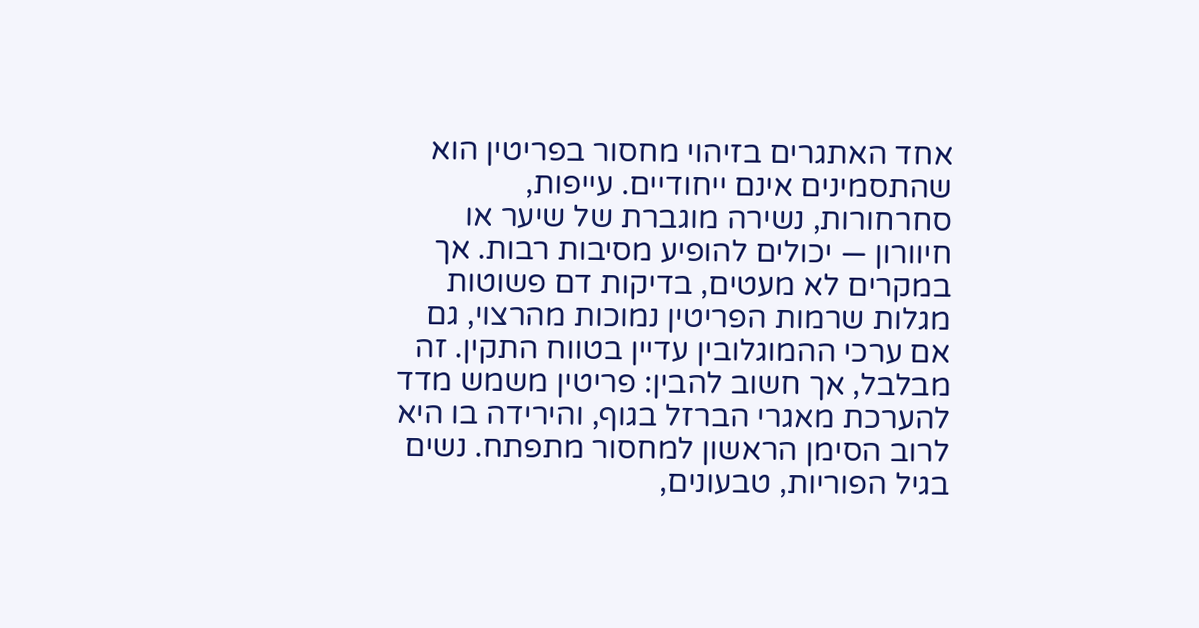אחד האתגרים בזיהוי מחסור בפריטין הוא שהתסמינים אינם ייחודיים. עייפות, סחרחורות, נשירה מוגברת של שיער או חיוורון — יכולים להופיע מסיבות רבות. אך במקרים לא מעטים, בדיקות דם פשוטות מגלות שרמות הפריטין נמוכות מהרצוי, גם אם ערכי ההמוגלובין עדיין בטווח התקין. זה מבלבל, אך חשוב להבין: פריטין משמש מדד להערכת מאגרי הברזל בגוף, והירידה בו היא לרוב הסימן הראשון למחסור מתפתח. נשים בגיל הפוריות, טבעונים,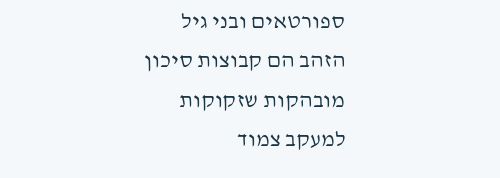ספורטאים ובני גיל הזהב הם קבוצות סיכון מובהקות שזקוקות למעקב צמוד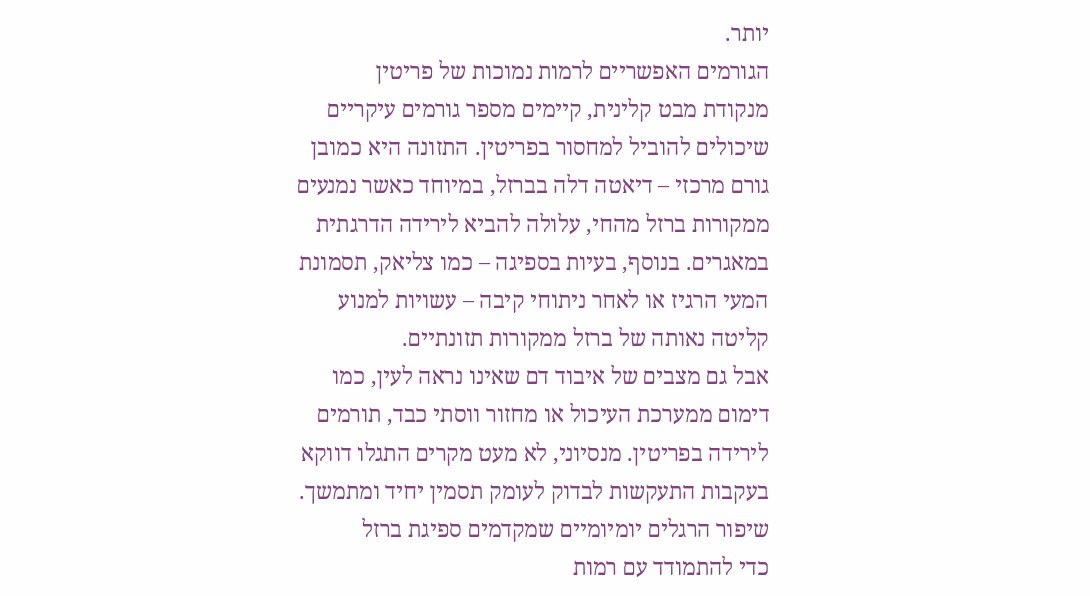יותר.
הגורמים האפשריים לרמות נמוכות של פריטין
מנקודת מבט קלינית, קיימים מספר גורמים עיקריים שיכולים להוביל למחסור בפריטין. התזונה היא כמובן גורם מרכזי – דיאטה דלה בברזל, במיוחד כאשר נמנעים ממקורות ברזל מהחי, עלולה להביא לירידה הדרגתית במאגרים. בנוסף, בעיות בספיגה – כמו צליאק, תסמונת המעי הרגיז או לאחר ניתוחי קיבה – עשויות למנוע קליטה נאותה של ברזל ממקורות תזונתיים.
אבל גם מצבים של איבוד דם שאינו נראה לעין, כמו דימום ממערכת העיכול או מחזור ווסתי כבד, תורמים לירידה בפריטין. מנסיוני, לא מעט מקרים התגלו דווקא בעקבות התעקשות לבדוק לעומק תסמין יחיד ומתמשך.
שיפור הרגלים יומיומיים שמקדמים ספיגת ברזל
כדי להתמודד עם רמות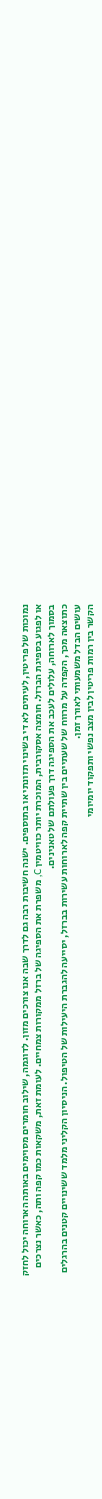נמוכות של פריטין, לעיתים לא די בשינוי תזונתי או בתוספים. ישנה חשיבות רבה גם לדרך שבה אנו צורכים מזון. לדוגמה, שילוב חומרים מסוימים באותה הארוחה יכול לחזק או לפגוע בספיגת הברזל. חומצה אסקורבית, המוכרת יותר כוויטמין C, משפרת את הספיגה של ברזל ממקורות צמחיים. לעומת זאת, משקאות כמו קפה ותה, כאשר נצרכים בסמוך לארוחה, עלולים לעכב את הספיגה דרך פעולתם של טאנינים.
כתוצאה מכך, הקפדה על מרווח של שעתיים בין שתיית קפה לארוחות עשירות בברזל, יסייעה להגברת היעילות של הטיפול. הניסיון הקליני מלמד ששינויים קטנים בהרגלים עושים הבדל משמעותי לאורך זמן.
הקשר בין רמות פריטין לבין מצב נפשי ותפקוד יומיומי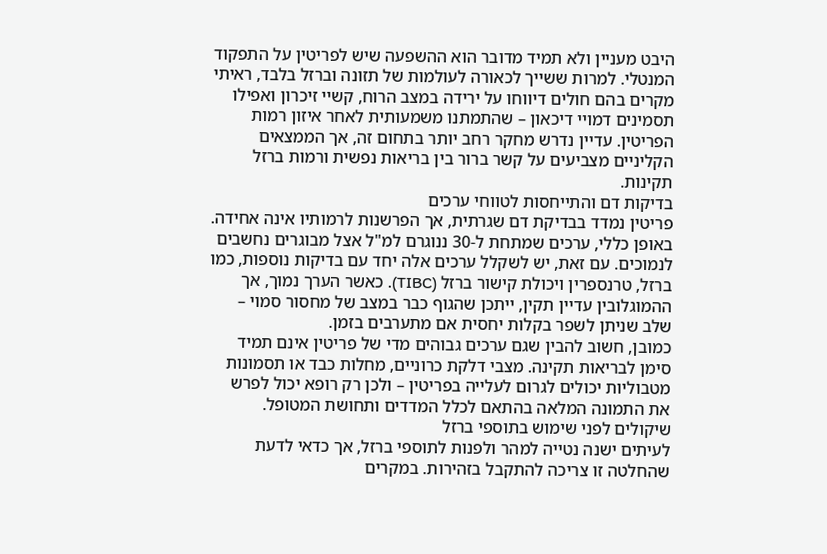היבט מעניין ולא תמיד מדובר הוא ההשפעה שיש לפריטין על התפקוד המנטלי. למרות ששייך לכאורה לעולמות של תזונה וברזל בלבד, ראיתי מקרים בהם חולים דיווחו על ירידה במצב הרוח, קשיי זיכרון ואפילו תסמינים דמויי דיכאון – שהתמתנו משמעותית לאחר איזון רמות הפריטין. עדיין נדרש מחקר רחב יותר בתחום זה, אך הממצאים הקליניים מצביעים על קשר ברור בין בריאות נפשית ורמות ברזל תקינות.
בדיקות דם והתייחסות לטווחי ערכים
פריטין נמדד בבדיקת דם שגרתית, אך הפרשנות לרמותיו אינה אחידה. באופן כללי, ערכים שמתחת ל-30 ננוגרם למ"ל אצל מבוגרים נחשבים לנמוכים. עם זאת, יש לשקלל ערכים אלה יחד עם בדיקות נוספות, כמו ברזל, טרנספרין ויכולת קישור ברזל (TIBC). כאשר הערך נמוך, אך ההמוגלובין עדיין תקין, ייתכן שהגוף כבר במצב של מחסור סמוי – שלב שניתן לשפר בקלות יחסית אם מתערבים בזמן.
כמובן, חשוב להבין שגם ערכים גבוהים מדי של פריטין אינם תמיד סימן לבריאות תקינה. מצבי דלקת כרוניים, מחלות כבד או תסמונות מטבוליות יכולים לגרום לעלייה בפריטין – ולכן רק רופא יכול לפרש את התמונה המלאה בהתאם לכלל המדדים ותחושת המטופל.
שיקולים לפני שימוש בתוספי ברזל
לעיתים ישנה נטייה למהר ולפנות לתוספי ברזל, אך כדאי לדעת שהחלטה זו צריכה להתקבל בזהירות. במקרים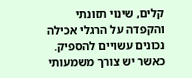קלים, שינוי תזונתי והקפדה על הרגלי אכילה נכונים עשויים להספיק. כאשר יש צורך משמעותי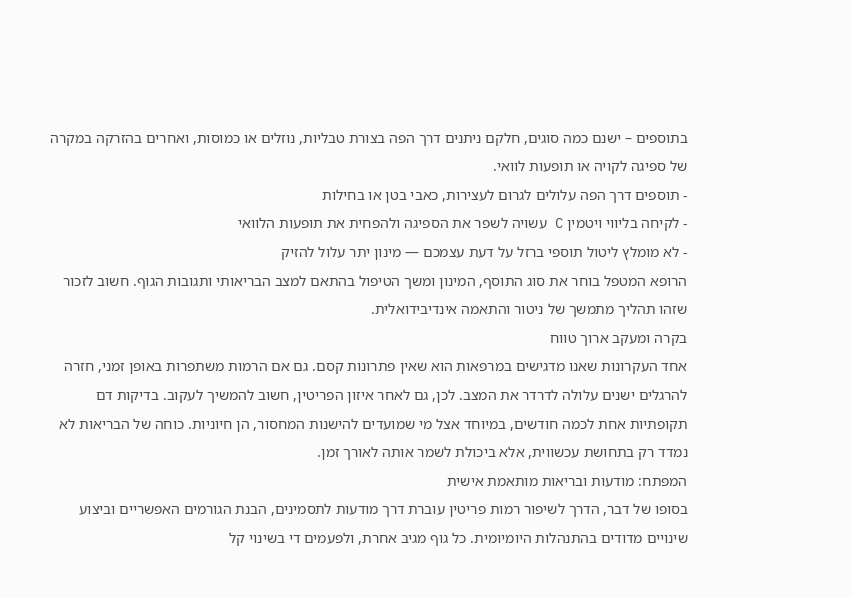בתוספים – ישנם כמה סוגים, חלקם ניתנים דרך הפה בצורת טבליות, נוזלים או כמוסות, ואחרים בהזרקה במקרה של ספיגה לקויה או תופעות לוואי.
- תוספים דרך הפה עלולים לגרום לעצירות, כאבי בטן או בחילות
- לקיחה בליווי ויטמין C עשויה לשפר את הספיגה ולהפחית את תופעות הלוואי
- לא מומלץ ליטול תוספי ברזל על דעת עצמכם — מינון יתר עלול להזיק
הרופא המטפל בוחר את סוג התוסף, המינון ומשך הטיפול בהתאם למצב הבריאותי ותגובות הגוף. חשוב לזכור שזהו תהליך מתמשך של ניטור והתאמה אינדיבידואלית.
בקרה ומעקב ארוך טווח
אחד העקרונות שאנו מדגישים במרפאות הוא שאין פתרונות קסם. גם אם הרמות משתפרות באופן זמני, חזרה להרגלים ישנים עלולה לדרדר את המצב. לכן, גם לאחר איזון הפריטין, חשוב להמשיך לעקוב. בדיקות דם תקופתיות אחת לכמה חודשים, במיוחד אצל מי שמועדים להישנות המחסור, הן חיוניות. כוחה של הבריאות לא נמדד רק בתחושת עכשווית, אלא ביכולת לשמר אותה לאורך זמן.
המפתח: מודעות ובריאות מותאמת אישית
בסופו של דבר, הדרך לשיפור רמות פריטין עוברת דרך מודעות לתסמינים, הבנת הגורמים האפשריים וביצוע שינויים מדודים בהתנהלות היומיומית. כל גוף מגיב אחרת, ולפעמים די בשינוי קל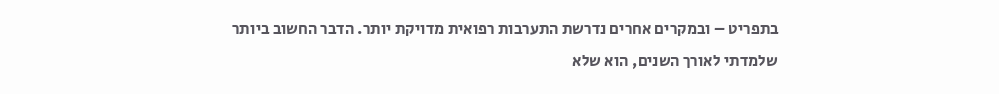בתפריט – ובמקרים אחרים נדרשת התערבות רפואית מדויקת יותר. הדבר החשוב ביותר שלמדתי לאורך השנים, הוא שלא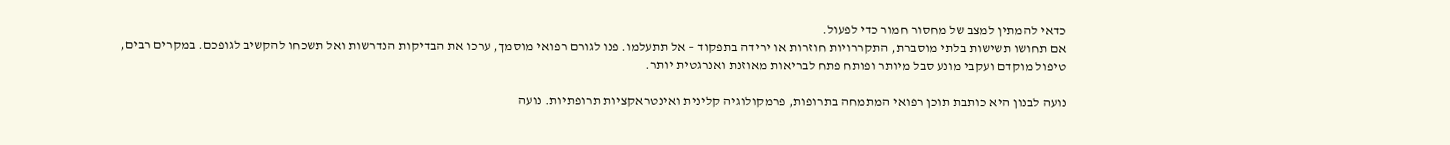כדאי להמתין למצב של מחסור חמור כדי לפעול.
אם תחושו תשישות בלתי מוסברת, התקררויות חוזרות או ירידה בתפקוד – אל תתעלמו. פנו לגורם רפואי מוסמך, ערכו את הבדיקות הנדרשות ואל תשכחו להקשיב לגופכם. במקרים רבים, טיפול מוקדם ועקבי מונע סבל מיותר ופותח פתח לבריאות מאוזנת ואנרגטית יותר.

נועה לבנון היא כותבת תוכן רפואי המתמחה בתרופות, פרמקולוגיה קלינית ואינטראקציות תרופתיות. נועה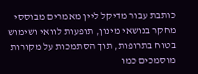כותבת עבור מדיקל ליין מאמרים מבוססי מחקר בנושאי מינון, תופעות לוואי ושימוש בטוח בתרופות, תוך הסתמכות על מקורות מוסמכים כמו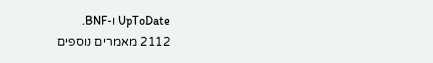UpToDate ו-BNF.
2112 מאמרים נוספים